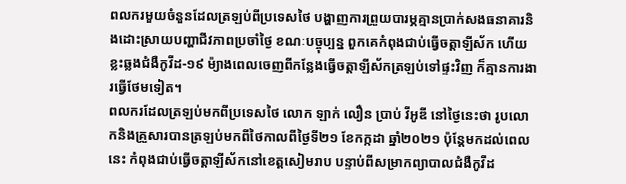ពលករមួយចំនួនដែលត្រឡប់ពីប្រទេសថៃ បង្ហាញការព្រួយបារម្ភគ្មានប្រាក់សងធនាគារនិងដោះស្រាយបញ្ហាជីវភាពប្រចាំថ្ងៃ ខណៈបច្ចុប្បន្ន ពួកគេកំពុងជាប់ធ្វើចត្តាឡីស័ក ហើយខ្លះឆ្លងជំងឺកូវីដ-១៩ ម៉្យាងពេលចេញពីកន្លែងធ្វើចត្តាឡីស័កត្រឡប់ទៅផ្ទះវិញ ក៏គ្មានការងារធ្វើថែមទៀត។
ពលករដែលត្រឡប់មកពីប្រទេសថៃ លោក ឡាក់ លឿន ប្រាប់ វីអូឌី នៅថ្ងៃនេះថា រូបលោកនិងគ្រួសារបានត្រឡប់មកពីថៃកាលពីថ្ងៃទី២១ ខែកក្កដា ឆ្នាំ២០២១ ប៉ុន្តែមកដល់ពេលនេះ កំពុងជាប់ធ្វើចត្តាឡីស័កនៅខេត្តសៀមរាប បន្ទាប់ពីសម្រាកព្យាបាលជំងឺកូវីដ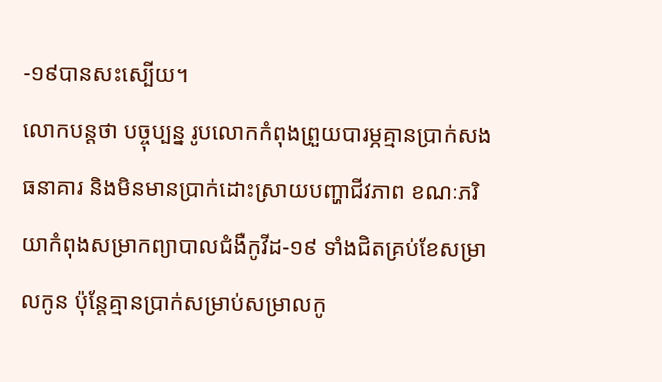-១៩បានសះស្បើយ។
លោកបន្តថា បច្ចុប្បន្ន រូបលោកកំពុងព្រួយបារម្ភគ្មានប្រាក់សងធនាគារ និងមិនមានប្រាក់ដោះស្រាយបញ្ហាជីវភាព ខណៈភរិយាកំពុងសម្រាកព្យាបាលជំងឺកូវីដ-១៩ ទាំងជិតគ្រប់ខែសម្រាលកូន ប៉ុន្តែគ្មានប្រាក់សម្រាប់សម្រាលកូ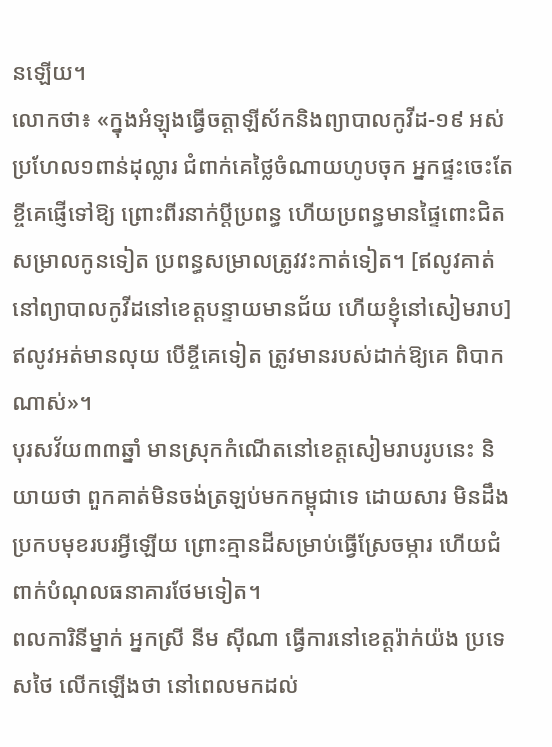នឡើយ។
លោកថា៖ «ក្នុងអំឡុងធ្វើចត្តាឡីស័កនិងព្យាបាលកូវីដ-១៩ អស់ប្រហែល១ពាន់ដុល្លារ ជំពាក់គេថ្លៃចំណាយហូបចុក អ្នកផ្ទះចេះតែខ្ចីគេផ្ញើទៅឱ្យ ព្រោះពីរនាក់ប្ដីប្រពន្ធ ហើយប្រពន្ធមានផ្ទៃពោះជិតសម្រាលកូនទៀត ប្រពន្ធសម្រាលត្រូវវះកាត់ទៀត។ [ឥលូវគាត់នៅព្យាបាលកូវីដនៅខេត្តបន្ទាយមានជ័យ ហើយខ្ញុំនៅសៀមរាប] ឥលូវអត់មានលុយ បើខ្ចីគេទៀត ត្រូវមានរបស់ដាក់ឱ្យគេ ពិបាកណាស់»។
បុរសវ័យ៣៣ឆ្នាំ មានស្រុកកំណើតនៅខេត្តសៀមរាបរូបនេះ និយាយថា ពួកគាត់មិនចង់ត្រឡប់មកកម្ពុជាទេ ដោយសារ មិនដឹងប្រកបមុខរបរអ្វីឡើយ ព្រោះគ្មានដីសម្រាប់ធ្វើស្រែចម្ការ ហើយជំពាក់បំណុលធនាគារថែមទៀត។
ពលការិនីម្នាក់ អ្នកស្រី នីម ស៊ីណា ធ្វើការនៅខេត្តរ៉ាក់យ៉ង ប្រទេសថៃ លើកឡើងថា នៅពេលមកដល់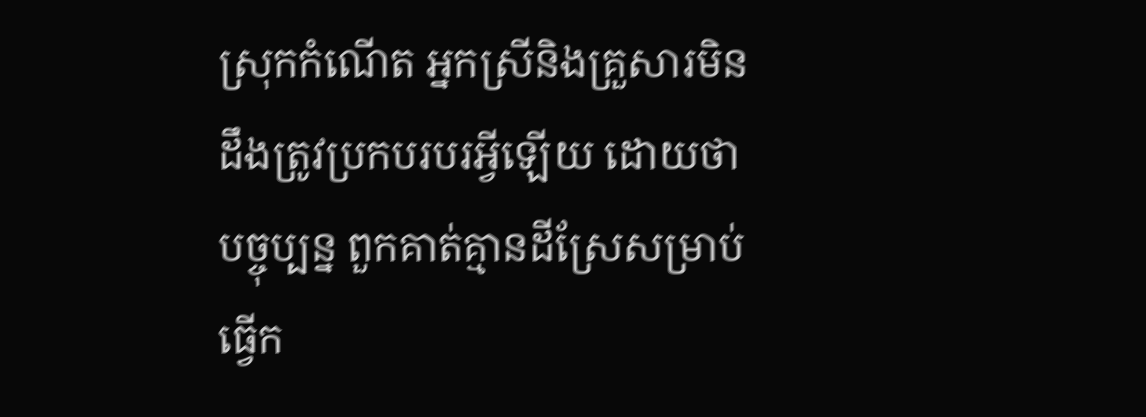ស្រុកកំណើត អ្នកស្រីនិងគ្រួសារមិនដឹងត្រូវប្រកបរបរអ្វីឡើយ ដោយថា បច្ចុប្បន្ន ពួកគាត់គ្មានដីស្រែសម្រាប់ធ្វើក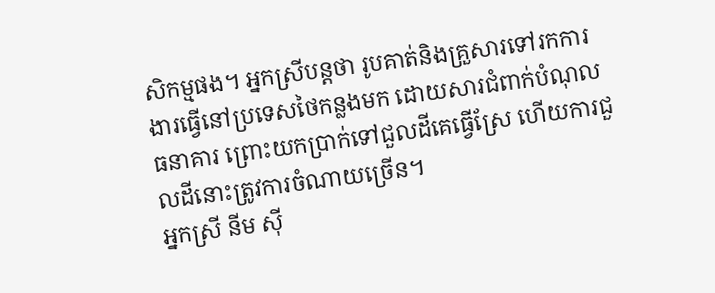សិកម្មផង។ អ្នកស្រីបន្តថា រូបគាត់និងគ្រួសារទៅរកការងារធ្វើនៅប្រទេសថៃកន្លងមក ដោយសារជំពាក់បំណុលធនាគារ ព្រោះយកប្រាក់ទៅជួលដីគេធ្វើស្រែ ហើយការជួលដីនោះត្រូវការចំណាយច្រើន។
អ្នកស្រី នីម ស៊ី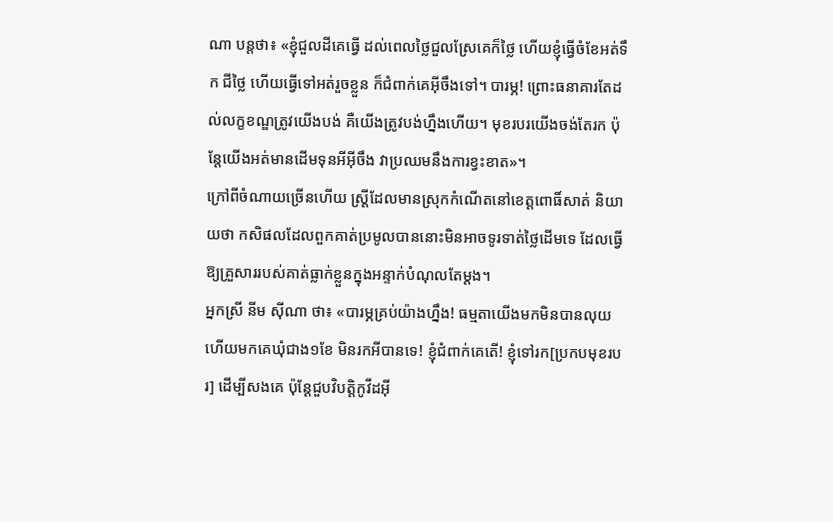ណា បន្តថា៖ «ខ្ញុំជួលដីគេធ្វើ ដល់ពេលថ្លៃជួលស្រែគេក៏ថ្លៃ ហើយខ្ញុំធ្វើចំខែអត់ទឹក ជីថ្លៃ ហើយធ្វើទៅអត់រួចខ្លួន ក៏ជំពាក់គេអ៊ីចឹងទៅ។ បារម្ភ! ព្រោះធនាគារតែដល់លក្ខខណ្ឌត្រូវយើងបង់ គឺយើងត្រូវបង់ហ្នឹងហើយ។ មុខរបរយើងចង់តែរក ប៉ុន្តែយើងអត់មានដើមទុនអីអ៊ីចឹង វាប្រឈមនឹងការខ្វះខាត»។
ក្រៅពីចំណាយច្រើនហើយ ស្ត្រីដែលមានស្រុកកំណើតនៅខេត្តពោធិ៍សាត់ និយាយថា កសិផលដែលពួកគាត់ប្រមូលបាននោះមិនអាចទូរទាត់ថ្លៃដើមទេ ដែលធ្វើឱ្យគ្រួសាររបស់គាត់ធ្លាក់ខ្លួនក្នុងអន្ទាក់បំណុលតែម្តង។
អ្នកស្រី នីម ស៊ីណា ថា៖ «បារម្ភគ្រប់យ៉ាងហ្នឹង! ធម្មតាយើងមកមិនបានលុយ ហើយមកគេឃុំជាង១ខែ មិនរកអីបានទេ! ខ្ញុំជំពាក់គេតើ! ខ្ញុំទៅរក[ប្រកបមុខរបរ] ដើម្បីសងគេ ប៉ុន្តែជួបវិបត្តិកូវីដអ៊ី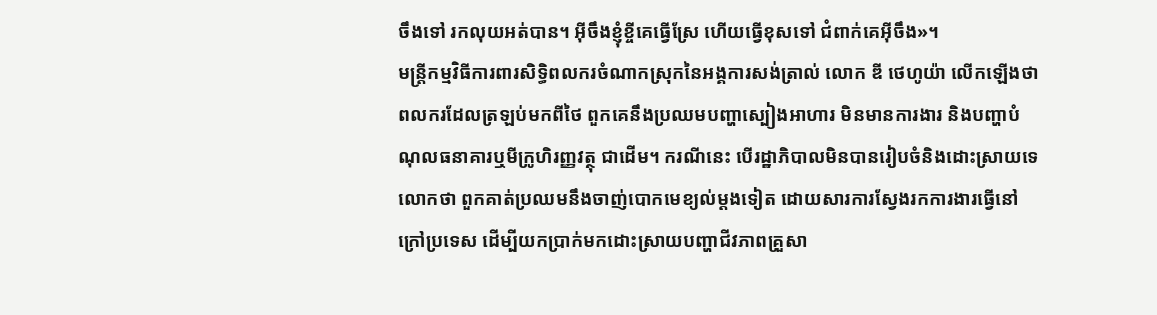ចឹងទៅ រកលុយអត់បាន។ អ៊ីចឹងខ្ញុំខ្ចីគេធ្វើស្រែ ហើយធ្វើខុសទៅ ជំពាក់គេអ៊ីចឹង»។
មន្ដ្រីកម្មវិធីការពារសិទ្ធិពលករចំណាកស្រុកនៃអង្គការសង់ត្រាល់ លោក ឌី ថេហូយ៉ា លើកឡើងថា ពលករដែលត្រឡប់មកពីថៃ ពួកគេនឹងប្រឈមបញ្ហាស្បៀងអាហារ មិនមានការងារ និងបញ្ហាបំណុលធនាគារឬមីក្រូហិរញ្ញវត្ថុ ជាដើម។ ករណីនេះ បើរដ្ឋាភិបាលមិនបានរៀបចំនិងដោះស្រាយទេ លោកថា ពួកគាត់ប្រឈមនឹងចាញ់បោកមេខ្យល់ម្ដងទៀត ដោយសារការស្វែងរកការងារធ្វើនៅក្រៅប្រទេស ដើម្បីយកប្រាក់មកដោះស្រាយបញ្ហាជីវភាពគ្រួសា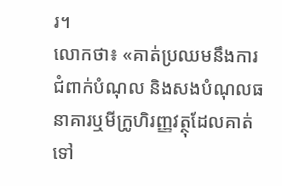រ។
លោកថា៖ «គាត់ប្រឈមនឹងការជំពាក់បំណុល និងសងបំណុលធនាគារឬមីក្រូហិរញ្ញវត្ថុដែលគាត់ទៅ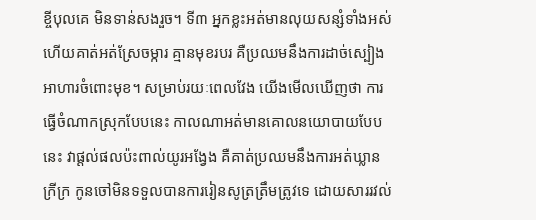ខ្ចីបុលគេ មិនទាន់សងរួច។ ទី៣ អ្នកខ្លះអត់មានលុយសន្សំទាំងអស់ ហើយគាត់អត់ស្រែចម្ការ គ្មានមុខរបរ គឺប្រឈមនឹងការដាច់ស្បៀងអាហារចំពោះមុខ។ សម្រាប់រយៈពេលវែង យើងមើលឃើញថា ការធ្វើចំណាកស្រុកបែបនេះ កាលណាអត់មានគោលនយោបាយបែបនេះ វាផ្ដល់ផលប៉ះពាល់យូរអង្វែង គឺគាត់ប្រឈមនឹងការអត់ឃ្លាន ក្រីក្រ កូនចៅមិនទទួលបានការរៀនសូត្រត្រឹមត្រូវទេ ដោយសាររវល់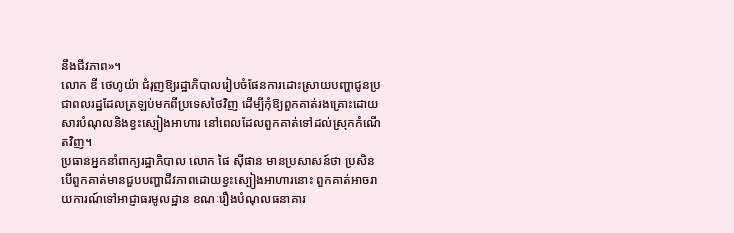នឹងជីវភាព»។
លោក ឌី ថេហូយ៉ា ជំរុញឱ្យរដ្ឋាភិបាលរៀបចំផែនការដោះស្រាយបញ្ហាជូនប្រជាពលរដ្ឋដែលត្រឡប់មកពីប្រទេសថៃវិញ ដើម្បីកុំឱ្យពួកគាត់រងគ្រោះដោយសារបំណុលនិងខ្វះស្បៀងអាហារ នៅពេលដែលពួកគាត់ទៅដល់ស្រុកកំណើតវិញ។
ប្រធានអ្នកនាំពាក្យរដ្ឋាភិបាល លោក ផៃ ស៊ីផាន មានប្រសាសន៍ថា ប្រសិនបើពួកគាត់មានជួបបញ្ហាជីវភាពដោយខ្វះស្បៀងអាហារនោះ ពួកគាត់អាចរាយការណ៍ទៅអាជ្ញាធរមូលដ្ឋាន ខណៈរឿងបំណុលធនាគារ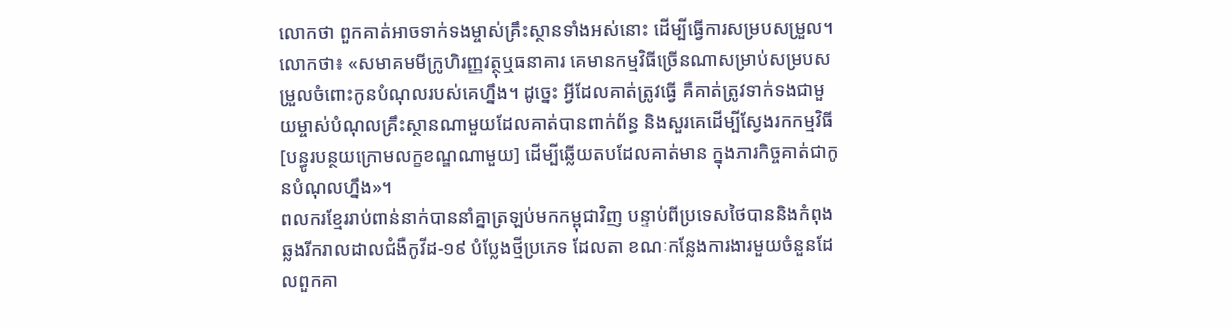លោកថា ពួកគាត់អាចទាក់ទងម្ចាស់គ្រឹះស្ថានទាំងអស់នោះ ដើម្បីធ្វើការសម្របសម្រួល។
លោកថា៖ «សមាគមមីក្រូហិរញ្ញវត្ថុឬធនាគារ គេមានកម្មវិធីច្រើនណាសម្រាប់សម្របសម្រួលចំពោះកូនបំណុលរបស់គេហ្នឹង។ ដូច្នេះ អ្វីដែលគាត់ត្រូវធ្វើ គឺគាត់ត្រូវទាក់ទងជាមួយម្ចាស់បំណុលគ្រឹះស្ថានណាមួយដែលគាត់បានពាក់ព័ន្ធ និងសួរគេដើម្បីស្វែងរកកម្មវិធី[បន្ធូរបន្ថយក្រោមលក្ខខណ្ឌណាមួយ] ដើម្បីឆ្លើយតបដែលគាត់មាន ក្នុងភារកិច្ចគាត់ជាកូនបំណុលហ្នឹង»។
ពលករខ្មែររាប់ពាន់នាក់បាននាំគ្នាត្រឡប់មកកម្ពុជាវិញ បន្ទាប់ពីប្រទេសថៃបាននិងកំពុងឆ្លងរីករាលដាលជំងឺកូវីដ-១៩ បំប្លែងថ្មីប្រភេទ ដែលតា ខណៈកន្លែងការងារមួយចំនួនដែលពួកគា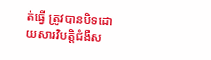ត់ធ្វើ ត្រូវបានបិទដោយសារវិបត្តិជំងឺស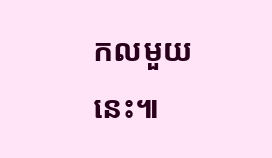កលមួយនេះ៕